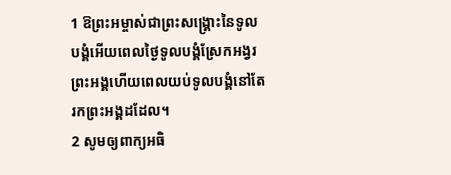1 ឱព្រះអម្ចាស់ជាព្រះសង្គ្រោះនៃទូលបង្គំអើយពេលថ្ងៃទូលបង្គំស្រែកអង្វរព្រះអង្គហើយពេលយប់ទូលបង្គំនៅតែរកព្រះអង្គដដែល។
2 សូមឲ្យពាក្យអធិ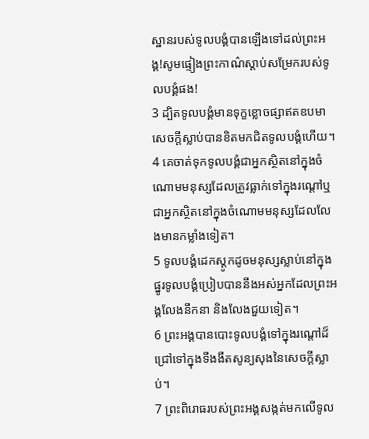ស្ឋានរបស់ទូលបង្គំបានឡើងទៅដល់ព្រះអង្គ!សូមផ្ទៀងព្រះកាណ៌ស្ដាប់សម្រែករបស់ទូលបង្គំផង!
3 ដ្បិតទូលបង្គំមានទុក្ខខ្លោចផ្សាឥតឧបមាសេចក្ដីស្លាប់បានខិតមកជិតទូលបង្គំហើយ។
4 គេចាត់ទុកទូលបង្គំជាអ្នកស្ថិតនៅក្នុងចំណោមមនុស្សដែលត្រូវធ្លាក់ទៅក្នុងរណ្ដៅឬជាអ្នកស្ថិតនៅក្នុងចំណោមមនុស្សដែលលែងមានកម្លាំងទៀត។
5 ទូលបង្គំដេកស្តូកដូចមនុស្សស្លាប់នៅក្នុងផ្នូរទូលបង្គំប្រៀបបាននឹងអស់អ្នកដែលព្រះអង្គលែងនឹកនា និងលែងជួយទៀត។
6 ព្រះអង្គបានបោះទូលបង្គំទៅក្នុងរណ្ដៅដ៏ជ្រៅទៅក្នុងទីងងឹតសូន្យសុងនៃសេចក្ដីស្លាប់។
7 ព្រះពិរោធរបស់ព្រះអង្គសង្កត់មកលើទូល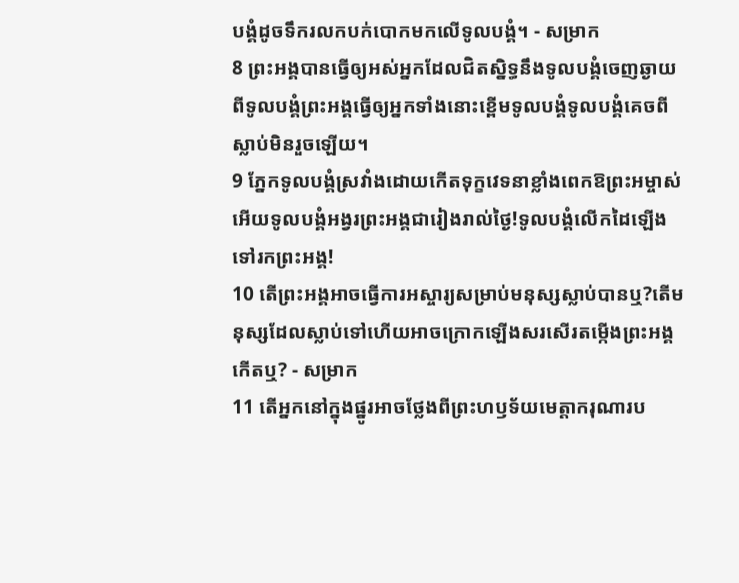បង្គំដូចទឹករលកបក់បោកមកលើទូលបង្គំ។ - សម្រាក
8 ព្រះអង្គបានធ្វើឲ្យអស់អ្នកដែលជិតស្និទ្ធនឹងទូលបង្គំចេញឆ្ងាយពីទូលបង្គំព្រះអង្គធ្វើឲ្យអ្នកទាំងនោះខ្ពើមទូលបង្គំទូលបង្គំគេចពីស្លាប់មិនរួចឡើយ។
9 ភ្នែកទូលបង្គំស្រវាំងដោយកើតទុក្ខវេទនាខ្លាំងពេកឱព្រះអម្ចាស់អើយទូលបង្គំអង្វរព្រះអង្គជារៀងរាល់ថ្ងៃ!ទូលបង្គំលើកដៃឡើងទៅរកព្រះអង្គ!
10 តើព្រះអង្គអាចធ្វើការអស្ចារ្យសម្រាប់មនុស្សស្លាប់បានឬ?តើមនុស្សដែលស្លាប់ទៅហើយអាចក្រោកឡើងសរសើរតម្កើងព្រះអង្គកើតឬ? - សម្រាក
11 តើអ្នកនៅក្នុងផ្នូរអាចថ្លែងពីព្រះហឫទ័យមេត្តាករុណារប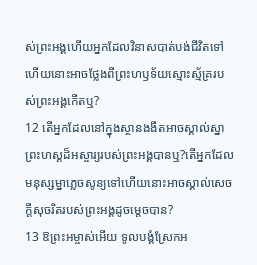ស់ព្រះអង្គហើយអ្នកដែលវិនាសបាត់បង់ជីវិតទៅហើយនោះអាចថ្លែងពីព្រះហឫទ័យស្មោះស្ម័គ្ររបស់ព្រះអង្គកើតឬ?
12 តើអ្នកដែលនៅក្នុងស្ថានងងឹតអាចស្គាល់ស្នាព្រះហស្ដដ៏អស្ចារ្យរបស់ព្រះអង្គបានឬ?តើអ្នកដែលមនុស្សម្នាភ្លេចសូន្យទៅហើយនោះអាចស្គាល់សេចក្ដីសុចរិតរបស់ព្រះអង្គដូចម្ដេចបាន?
13 ឱព្រះអម្ចាស់អើយ ទូលបង្គំស្រែកអ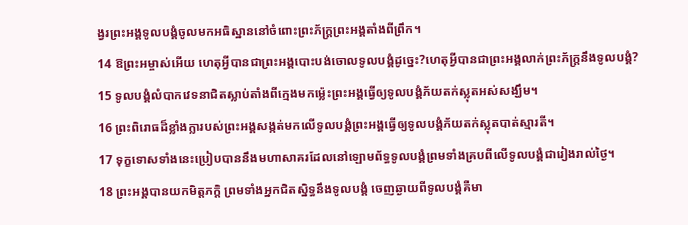ង្វរព្រះអង្គទូលបង្គំចូលមកអធិស្ឋាននៅចំពោះព្រះភ័ក្ត្រព្រះអង្គតាំងពីព្រឹក។
14 ឱព្រះអម្ចាស់អើយ ហេតុអ្វីបានជាព្រះអង្គបោះបង់ចោលទូលបង្គំដូច្នេះ?ហេតុអ្វីបានជាព្រះអង្គលាក់ព្រះភ័ក្ត្រនឹងទូលបង្គំ?
15 ទូលបង្គំលំបាកវេទនាជិតស្លាប់តាំងពីក្មេងមកម៉្លេះព្រះអង្គធ្វើឲ្យទូលបង្គំភ័យតក់ស្លុតអស់សង្ឃឹម។
16 ព្រះពិរោធដ៏ខ្លាំងក្លារបស់ព្រះអង្គសង្កត់មកលើទូលបង្គំព្រះអង្គធ្វើឲ្យទូលបង្គំភ័យតក់ស្លុតបាត់ស្មារតី។
17 ទុក្ខទោសទាំងនេះប្រៀបបាននឹងមហាសាគរដែលនៅឡោមព័ទ្ធទូលបង្គំព្រមទាំងគ្របពីលើទូលបង្គំជារៀងរាល់ថ្ងៃ។
18 ព្រះអង្គបានយកមិត្តភក្ដិ ព្រមទាំងអ្នកជិតស្និទ្ធនឹងទូលបង្គំ ចេញឆ្ងាយពីទូលបង្គំគឺមា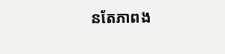នតែភាពង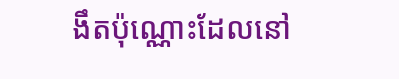ងឹតប៉ុណ្ណោះដែលនៅ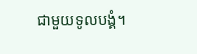ជាមួយទូលបង្គំ។